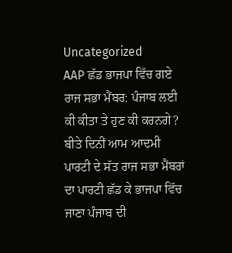Uncategorized
AAP ਛੱਡ ਭਾਜਪਾ ਵਿੱਚ ਗਏ ਰਾਜ ਸਭਾ ਮੈਂਬਰ: ਪੰਜਾਬ ਲਈ ਕੀ ਕੀਤਾ ਤੇ ਹੁਣ ਕੀ ਕਰਨਗੇ?
ਬੀਤੇ ਦਿਨੀਂ ਆਮ ਆਦਮੀ ਪਾਰਟੀ ਦੇ ਸੱਤ ਰਾਜ ਸਭਾ ਮੈਂਬਰਾਂ ਦਾ ਪਾਰਟੀ ਛੱਡ ਕੇ ਭਾਜਪਾ ਵਿੱਚ ਜਾਣਾ ਪੰਜਾਬ ਦੀ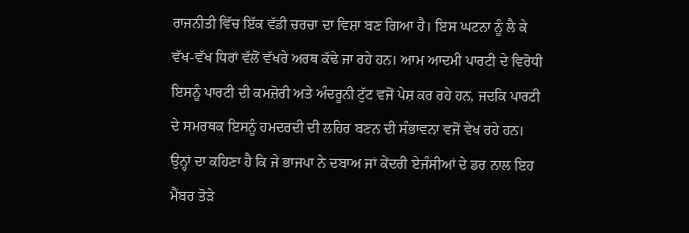ਰਾਜਨੀਤੀ ਵਿੱਚ ਇੱਕ ਵੱਡੀ ਚਰਚਾ ਦਾ ਵਿਸ਼ਾ ਬਣ ਗਿਆ ਹੈ। ਇਸ ਘਟਨਾ ਨੂੰ ਲੈ ਕੇ ਵੱਖ-ਵੱਖ ਧਿਰਾਂ ਵੱਲੋਂ ਵੱਖਰੇ ਅਰਥ ਕੱਢੇ ਜਾ ਰਹੇ ਹਨ। ਆਮ ਆਦਮੀ ਪਾਰਟੀ ਦੇ ਵਿਰੋਧੀ ਇਸਨੂੰ ਪਾਰਟੀ ਦੀ ਕਮਜ਼ੋਰੀ ਅਤੇ ਅੰਦਰੂਨੀ ਟੁੱਟ ਵਜੋਂ ਪੇਸ਼ ਕਰ ਰਹੇ ਹਨ, ਜਦਕਿ ਪਾਰਟੀ ਦੇ ਸਮਰਥਕ ਇਸਨੂੰ ਹਮਦਰਦੀ ਦੀ ਲਹਿਰ ਬਣਨ ਦੀ ਸੰਭਾਵਨਾ ਵਜੋਂ ਵੇਖ ਰਹੇ ਹਨ। ਉਨ੍ਹਾਂ ਦਾ ਕਹਿਣਾ ਹੈ ਕਿ ਜੇ ਭਾਜਪਾ ਨੇ ਦਬਾਅ ਜਾਂ ਕੇਂਦਰੀ ਏਜੰਸੀਆਂ ਦੇ ਡਰ ਨਾਲ ਇਹ ਮੈਂਬਰ ਤੋੜੇ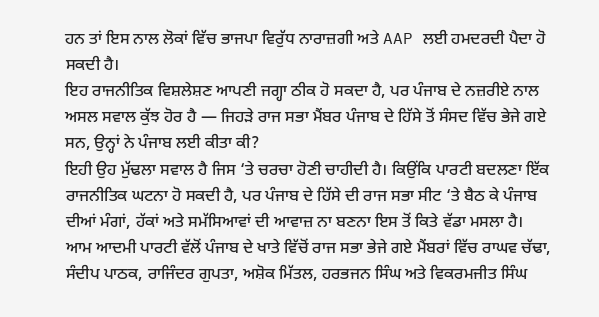ਹਨ ਤਾਂ ਇਸ ਨਾਲ ਲੋਕਾਂ ਵਿੱਚ ਭਾਜਪਾ ਵਿਰੁੱਧ ਨਾਰਾਜ਼ਗੀ ਅਤੇ AAP ਲਈ ਹਮਦਰਦੀ ਪੈਦਾ ਹੋ ਸਕਦੀ ਹੈ।
ਇਹ ਰਾਜਨੀਤਿਕ ਵਿਸ਼ਲੇਸ਼ਣ ਆਪਣੀ ਜਗ੍ਹਾ ਠੀਕ ਹੋ ਸਕਦਾ ਹੈ, ਪਰ ਪੰਜਾਬ ਦੇ ਨਜ਼ਰੀਏ ਨਾਲ ਅਸਲ ਸਵਾਲ ਕੁੱਝ ਹੋਰ ਹੈ — ਜਿਹੜੇ ਰਾਜ ਸਭਾ ਮੈਂਬਰ ਪੰਜਾਬ ਦੇ ਹਿੱਸੇ ਤੋਂ ਸੰਸਦ ਵਿੱਚ ਭੇਜੇ ਗਏ ਸਨ, ਉਨ੍ਹਾਂ ਨੇ ਪੰਜਾਬ ਲਈ ਕੀਤਾ ਕੀ?
ਇਹੀ ਉਹ ਮੁੱਢਲਾ ਸਵਾਲ ਹੈ ਜਿਸ ‘ਤੇ ਚਰਚਾ ਹੋਣੀ ਚਾਹੀਦੀ ਹੈ। ਕਿਉਂਕਿ ਪਾਰਟੀ ਬਦਲਣਾ ਇੱਕ ਰਾਜਨੀਤਿਕ ਘਟਨਾ ਹੋ ਸਕਦੀ ਹੈ, ਪਰ ਪੰਜਾਬ ਦੇ ਹਿੱਸੇ ਦੀ ਰਾਜ ਸਭਾ ਸੀਟ ‘ਤੇ ਬੈਠ ਕੇ ਪੰਜਾਬ ਦੀਆਂ ਮੰਗਾਂ, ਹੱਕਾਂ ਅਤੇ ਸਮੱਸਿਆਵਾਂ ਦੀ ਆਵਾਜ਼ ਨਾ ਬਣਨਾ ਇਸ ਤੋਂ ਕਿਤੇ ਵੱਡਾ ਮਸਲਾ ਹੈ।
ਆਮ ਆਦਮੀ ਪਾਰਟੀ ਵੱਲੋਂ ਪੰਜਾਬ ਦੇ ਖਾਤੇ ਵਿੱਚੋਂ ਰਾਜ ਸਭਾ ਭੇਜੇ ਗਏ ਮੈਂਬਰਾਂ ਵਿੱਚ ਰਾਘਵ ਚੱਢਾ, ਸੰਦੀਪ ਪਾਠਕ, ਰਾਜਿੰਦਰ ਗੁਪਤਾ, ਅਸ਼ੋਕ ਮਿੱਤਲ, ਹਰਭਜਨ ਸਿੰਘ ਅਤੇ ਵਿਕਰਮਜੀਤ ਸਿੰਘ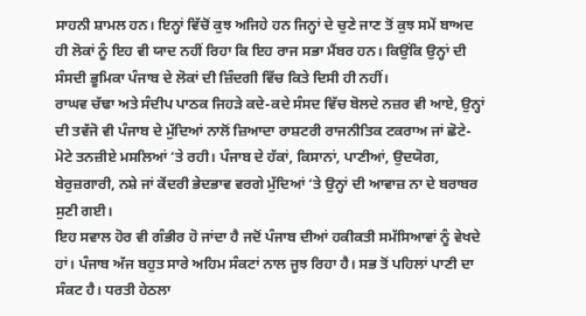ਸਾਹਨੀ ਸ਼ਾਮਲ ਹਨ। ਇਨ੍ਹਾਂ ਵਿੱਚੋਂ ਕੁਝ ਅਜਿਹੇ ਹਨ ਜਿਨ੍ਹਾਂ ਦੇ ਚੁਣੇ ਜਾਣ ਤੋਂ ਕੁਝ ਸਮੇਂ ਬਾਅਦ ਹੀ ਲੋਕਾਂ ਨੂੰ ਇਹ ਵੀ ਯਾਦ ਨਹੀਂ ਰਿਹਾ ਕਿ ਇਹ ਰਾਜ ਸਭਾ ਮੈਂਬਰ ਹਨ। ਕਿਉਂਕਿ ਉਨ੍ਹਾਂ ਦੀ ਸੰਸਦੀ ਭੂਮਿਕਾ ਪੰਜਾਬ ਦੇ ਲੋਕਾਂ ਦੀ ਜ਼ਿੰਦਗੀ ਵਿੱਚ ਕਿਤੇ ਦਿਸੀ ਹੀ ਨਹੀਂ।
ਰਾਘਵ ਚੱਢਾ ਅਤੇ ਸੰਦੀਪ ਪਾਠਕ ਜਿਹੜੇ ਕਦੇ-ਕਦੇ ਸੰਸਦ ਵਿੱਚ ਬੋਲਦੇ ਨਜ਼ਰ ਵੀ ਆਏ, ਉਨ੍ਹਾਂ ਦੀ ਤਵੱਜੋ ਵੀ ਪੰਜਾਬ ਦੇ ਮੁੱਦਿਆਂ ਨਾਲੋਂ ਜ਼ਿਆਦਾ ਰਾਸ਼ਟਰੀ ਰਾਜਨੀਤਿਕ ਟਕਰਾਅ ਜਾਂ ਛੋਟੇ-ਮੋਟੇ ਤਨਜ਼ੀਏ ਮਸਲਿਆਂ ‘ਤੇ ਰਹੀ। ਪੰਜਾਬ ਦੇ ਹੱਕਾਂ, ਕਿਸਾਨਾਂ, ਪਾਣੀਆਂ, ਉਦਯੋਗ, ਬੇਰੁਜ਼ਗਾਰੀ, ਨਸ਼ੇ ਜਾਂ ਕੇਂਦਰੀ ਭੇਦਭਾਵ ਵਰਗੇ ਮੁੱਦਿਆਂ ‘ਤੇ ਉਨ੍ਹਾਂ ਦੀ ਆਵਾਜ਼ ਨਾ ਦੇ ਬਰਾਬਰ ਸੁਣੀ ਗਈ।
ਇਹ ਸਵਾਲ ਹੋਰ ਵੀ ਗੰਭੀਰ ਹੋ ਜਾਂਦਾ ਹੈ ਜਦੋਂ ਪੰਜਾਬ ਦੀਆਂ ਹਕੀਕਤੀ ਸਮੱਸਿਆਵਾਂ ਨੂੰ ਵੇਖਦੇ ਹਾਂ। ਪੰਜਾਬ ਅੱਜ ਬਹੁਤ ਸਾਰੇ ਅਹਿਮ ਸੰਕਟਾਂ ਨਾਲ ਜੂਝ ਰਿਹਾ ਹੈ। ਸਭ ਤੋਂ ਪਹਿਲਾਂ ਪਾਣੀ ਦਾ ਸੰਕਟ ਹੈ। ਧਰਤੀ ਹੇਠਲਾ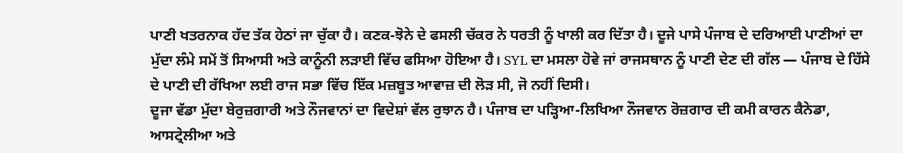ਪਾਣੀ ਖਤਰਨਾਕ ਹੱਦ ਤੱਕ ਹੇਠਾਂ ਜਾ ਚੁੱਕਾ ਹੈ। ਕਣਕ-ਝੋਨੇ ਦੇ ਫਸਲੀ ਚੱਕਰ ਨੇ ਧਰਤੀ ਨੂੰ ਖਾਲੀ ਕਰ ਦਿੱਤਾ ਹੈ। ਦੂਜੇ ਪਾਸੇ ਪੰਜਾਬ ਦੇ ਦਰਿਆਈ ਪਾਣੀਆਂ ਦਾ ਮੁੱਦਾ ਲੰਮੇ ਸਮੇਂ ਤੋਂ ਸਿਆਸੀ ਅਤੇ ਕਾਨੂੰਨੀ ਲੜਾਈ ਵਿੱਚ ਫਸਿਆ ਹੋਇਆ ਹੈ। SYL ਦਾ ਮਸਲਾ ਹੋਵੇ ਜਾਂ ਰਾਜਸਥਾਨ ਨੂੰ ਪਾਣੀ ਦੇਣ ਦੀ ਗੱਲ — ਪੰਜਾਬ ਦੇ ਹਿੱਸੇ ਦੇ ਪਾਣੀ ਦੀ ਰੱਖਿਆ ਲਈ ਰਾਜ ਸਭਾ ਵਿੱਚ ਇੱਕ ਮਜ਼ਬੂਤ ਆਵਾਜ਼ ਦੀ ਲੋੜ ਸੀ, ਜੋ ਨਹੀਂ ਦਿਸੀ।
ਦੂਜਾ ਵੱਡਾ ਮੁੱਦਾ ਬੇਰੁਜ਼ਗਾਰੀ ਅਤੇ ਨੌਜਵਾਨਾਂ ਦਾ ਵਿਦੇਸ਼ਾਂ ਵੱਲ ਰੁਝਾਨ ਹੈ। ਪੰਜਾਬ ਦਾ ਪੜ੍ਹਿਆ-ਲਿਖਿਆ ਨੌਜਵਾਨ ਰੋਜ਼ਗਾਰ ਦੀ ਕਮੀ ਕਾਰਨ ਕੈਨੇਡਾ, ਆਸਟ੍ਰੇਲੀਆ ਅਤੇ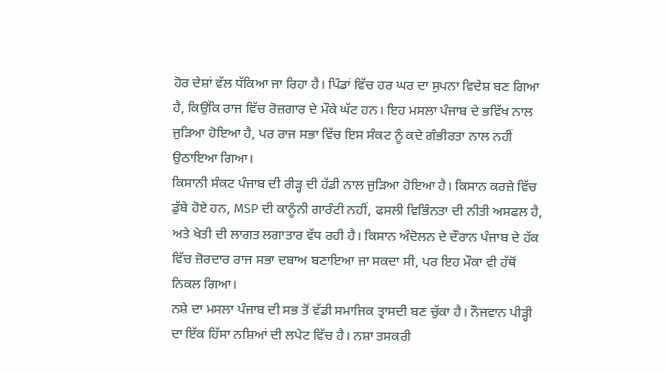ਹੋਰ ਦੇਸ਼ਾਂ ਵੱਲ ਧੱਕਿਆ ਜਾ ਰਿਹਾ ਹੈ। ਪਿੰਡਾਂ ਵਿੱਚ ਹਰ ਘਰ ਦਾ ਸੁਪਨਾ ਵਿਦੇਸ਼ ਬਣ ਗਿਆ ਹੈ, ਕਿਉਂਕਿ ਰਾਜ ਵਿੱਚ ਰੋਜ਼ਗਾਰ ਦੇ ਮੌਕੇ ਘੱਟ ਹਨ। ਇਹ ਮਸਲਾ ਪੰਜਾਬ ਦੇ ਭਵਿੱਖ ਨਾਲ ਜੁੜਿਆ ਹੋਇਆ ਹੈ, ਪਰ ਰਾਜ ਸਭਾ ਵਿੱਚ ਇਸ ਸੰਕਟ ਨੂੰ ਕਦੇ ਗੰਭੀਰਤਾ ਨਾਲ ਨਹੀਂ ਉਠਾਇਆ ਗਿਆ।
ਕਿਸਾਨੀ ਸੰਕਟ ਪੰਜਾਬ ਦੀ ਰੀੜ੍ਹ ਦੀ ਹੱਡੀ ਨਾਲ ਜੁੜਿਆ ਹੋਇਆ ਹੈ। ਕਿਸਾਨ ਕਰਜ਼ੇ ਵਿੱਚ ਡੁੱਬੇ ਹੋਏ ਹਨ, MSP ਦੀ ਕਾਨੂੰਨੀ ਗਾਰੰਟੀ ਨਹੀਂ, ਫਸਲੀ ਵਿਭਿੰਨਤਾ ਦੀ ਨੀਤੀ ਅਸਫਲ ਹੈ, ਅਤੇ ਖੇਤੀ ਦੀ ਲਾਗਤ ਲਗਾਤਾਰ ਵੱਧ ਰਹੀ ਹੈ। ਕਿਸਾਨ ਅੰਦੋਲਨ ਦੇ ਦੌਰਾਨ ਪੰਜਾਬ ਦੇ ਹੱਕ ਵਿੱਚ ਜ਼ੋਰਦਾਰ ਰਾਜ ਸਭਾ ਦਬਾਅ ਬਣਾਇਆ ਜਾ ਸਕਦਾ ਸੀ, ਪਰ ਇਹ ਮੌਕਾ ਵੀ ਹੱਥੋਂ ਨਿਕਲ ਗਿਆ।
ਨਸ਼ੇ ਦਾ ਮਸਲਾ ਪੰਜਾਬ ਦੀ ਸਭ ਤੋਂ ਵੱਡੀ ਸਮਾਜਿਕ ਤ੍ਰਾਸਦੀ ਬਣ ਚੁੱਕਾ ਹੈ। ਨੌਜਵਾਨ ਪੀੜ੍ਹੀ ਦਾ ਇੱਕ ਹਿੱਸਾ ਨਸ਼ਿਆਂ ਦੀ ਲਪੇਟ ਵਿੱਚ ਹੈ। ਨਸ਼ਾ ਤਸਕਰੀ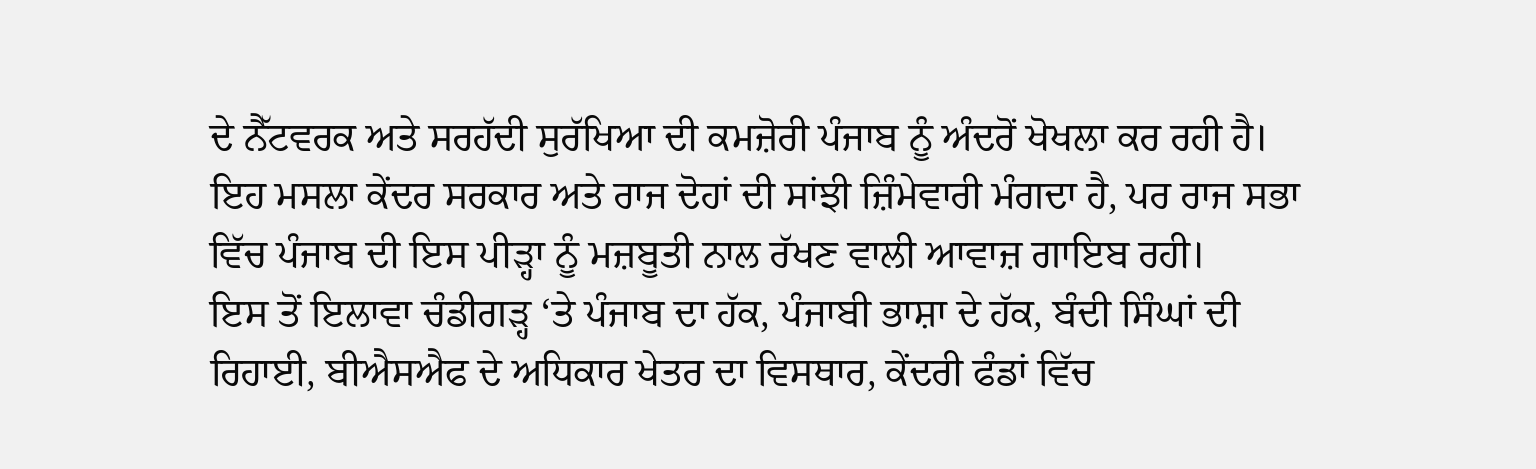ਦੇ ਨੈੱਟਵਰਕ ਅਤੇ ਸਰਹੱਦੀ ਸੁਰੱਖਿਆ ਦੀ ਕਮਜ਼ੋਰੀ ਪੰਜਾਬ ਨੂੰ ਅੰਦਰੋਂ ਖੋਖਲਾ ਕਰ ਰਹੀ ਹੈ। ਇਹ ਮਸਲਾ ਕੇਂਦਰ ਸਰਕਾਰ ਅਤੇ ਰਾਜ ਦੋਹਾਂ ਦੀ ਸਾਂਝੀ ਜ਼ਿੰਮੇਵਾਰੀ ਮੰਗਦਾ ਹੈ, ਪਰ ਰਾਜ ਸਭਾ ਵਿੱਚ ਪੰਜਾਬ ਦੀ ਇਸ ਪੀੜ੍ਹਾ ਨੂੰ ਮਜ਼ਬੂਤੀ ਨਾਲ ਰੱਖਣ ਵਾਲੀ ਆਵਾਜ਼ ਗਾਇਬ ਰਹੀ।
ਇਸ ਤੋਂ ਇਲਾਵਾ ਚੰਡੀਗੜ੍ਹ ‘ਤੇ ਪੰਜਾਬ ਦਾ ਹੱਕ, ਪੰਜਾਬੀ ਭਾਸ਼ਾ ਦੇ ਹੱਕ, ਬੰਦੀ ਸਿੰਘਾਂ ਦੀ ਰਿਹਾਈ, ਬੀਐਸਐਫ ਦੇ ਅਧਿਕਾਰ ਖੇਤਰ ਦਾ ਵਿਸਥਾਰ, ਕੇਂਦਰੀ ਫੰਡਾਂ ਵਿੱਚ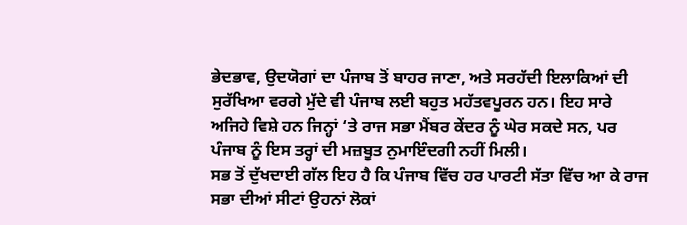ਭੇਦਭਾਵ, ਉਦਯੋਗਾਂ ਦਾ ਪੰਜਾਬ ਤੋਂ ਬਾਹਰ ਜਾਣਾ, ਅਤੇ ਸਰਹੱਦੀ ਇਲਾਕਿਆਂ ਦੀ ਸੁਰੱਖਿਆ ਵਰਗੇ ਮੁੱਦੇ ਵੀ ਪੰਜਾਬ ਲਈ ਬਹੁਤ ਮਹੱਤਵਪੂਰਨ ਹਨ। ਇਹ ਸਾਰੇ ਅਜਿਹੇ ਵਿਸ਼ੇ ਹਨ ਜਿਨ੍ਹਾਂ ‘ਤੇ ਰਾਜ ਸਭਾ ਮੈਂਬਰ ਕੇਂਦਰ ਨੂੰ ਘੇਰ ਸਕਦੇ ਸਨ, ਪਰ ਪੰਜਾਬ ਨੂੰ ਇਸ ਤਰ੍ਹਾਂ ਦੀ ਮਜ਼ਬੂਤ ਨੁਮਾਇੰਦਗੀ ਨਹੀਂ ਮਿਲੀ।
ਸਭ ਤੋਂ ਦੁੱਖਦਾਈ ਗੱਲ ਇਹ ਹੈ ਕਿ ਪੰਜਾਬ ਵਿੱਚ ਹਰ ਪਾਰਟੀ ਸੱਤਾ ਵਿੱਚ ਆ ਕੇ ਰਾਜ ਸਭਾ ਦੀਆਂ ਸੀਟਾਂ ਉਹਨਾਂ ਲੋਕਾਂ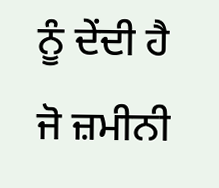ਨੂੰ ਦੇਂਦੀ ਹੈ ਜੋ ਜ਼ਮੀਨੀ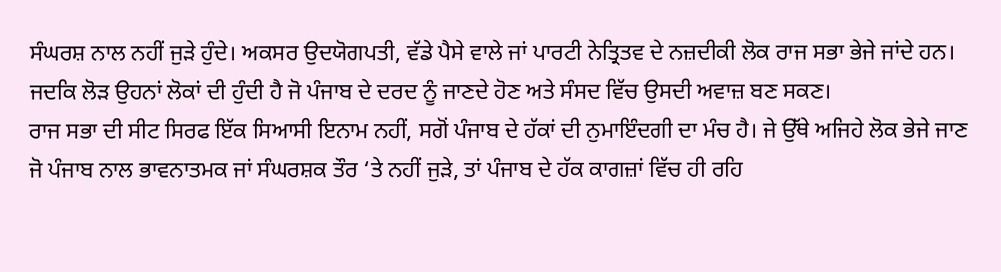ਸੰਘਰਸ਼ ਨਾਲ ਨਹੀਂ ਜੁੜੇ ਹੁੰਦੇ। ਅਕਸਰ ਉਦਯੋਗਪਤੀ, ਵੱਡੇ ਪੈਸੇ ਵਾਲੇ ਜਾਂ ਪਾਰਟੀ ਨੇਤ੍ਰਿਤਵ ਦੇ ਨਜ਼ਦੀਕੀ ਲੋਕ ਰਾਜ ਸਭਾ ਭੇਜੇ ਜਾਂਦੇ ਹਨ। ਜਦਕਿ ਲੋੜ ਉਹਨਾਂ ਲੋਕਾਂ ਦੀ ਹੁੰਦੀ ਹੈ ਜੋ ਪੰਜਾਬ ਦੇ ਦਰਦ ਨੂੰ ਜਾਣਦੇ ਹੋਣ ਅਤੇ ਸੰਸਦ ਵਿੱਚ ਉਸਦੀ ਅਵਾਜ਼ ਬਣ ਸਕਣ।
ਰਾਜ ਸਭਾ ਦੀ ਸੀਟ ਸਿਰਫ ਇੱਕ ਸਿਆਸੀ ਇਨਾਮ ਨਹੀਂ, ਸਗੋਂ ਪੰਜਾਬ ਦੇ ਹੱਕਾਂ ਦੀ ਨੁਮਾਇੰਦਗੀ ਦਾ ਮੰਚ ਹੈ। ਜੇ ਉੱਥੇ ਅਜਿਹੇ ਲੋਕ ਭੇਜੇ ਜਾਣ ਜੋ ਪੰਜਾਬ ਨਾਲ ਭਾਵਨਾਤਮਕ ਜਾਂ ਸੰਘਰਸ਼ਕ ਤੌਰ ‘ਤੇ ਨਹੀਂ ਜੁੜੇ, ਤਾਂ ਪੰਜਾਬ ਦੇ ਹੱਕ ਕਾਗਜ਼ਾਂ ਵਿੱਚ ਹੀ ਰਹਿ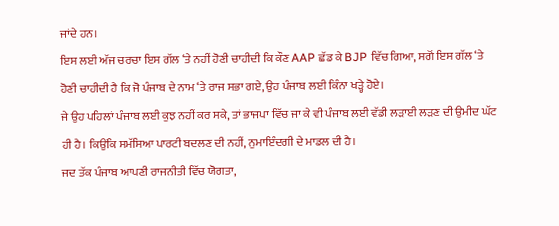ਜਾਂਦੇ ਹਨ।
ਇਸ ਲਈ ਅੱਜ ਚਰਚਾ ਇਸ ਗੱਲ ‘ਤੇ ਨਹੀਂ ਹੋਣੀ ਚਾਹੀਦੀ ਕਿ ਕੌਣ AAP ਛੱਡ ਕੇ BJP ਵਿੱਚ ਗਿਆ, ਸਗੋਂ ਇਸ ਗੱਲ ‘ਤੇ ਹੋਣੀ ਚਾਹੀਦੀ ਹੈ ਕਿ ਜੋ ਪੰਜਾਬ ਦੇ ਨਾਮ ‘ਤੇ ਰਾਜ ਸਭਾ ਗਏ, ਉਹ ਪੰਜਾਬ ਲਈ ਕਿੰਨਾ ਖੜ੍ਹੇ ਹੋਏ।
ਜੇ ਉਹ ਪਹਿਲਾਂ ਪੰਜਾਬ ਲਈ ਕੁਝ ਨਹੀਂ ਕਰ ਸਕੇ, ਤਾਂ ਭਾਜਪਾ ਵਿੱਚ ਜਾ ਕੇ ਵੀ ਪੰਜਾਬ ਲਈ ਵੱਡੀ ਲੜਾਈ ਲੜਣ ਦੀ ਉਮੀਦ ਘੱਟ ਹੀ ਹੈ। ਕਿਉਂਕਿ ਸਮੱਸਿਆ ਪਾਰਟੀ ਬਦਲਣ ਦੀ ਨਹੀਂ, ਨੁਮਾਇੰਦਗੀ ਦੇ ਮਾਡਲ ਦੀ ਹੈ।
ਜਦ ਤੱਕ ਪੰਜਾਬ ਆਪਣੀ ਰਾਜਨੀਤੀ ਵਿੱਚ ਯੋਗਤਾ,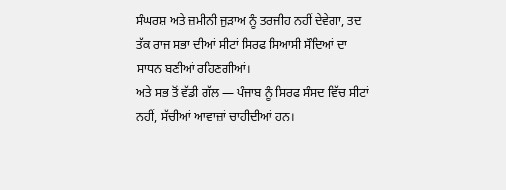ਸੰਘਰਸ਼ ਅਤੇ ਜ਼ਮੀਨੀ ਜੁੜਾਅ ਨੂੰ ਤਰਜੀਹ ਨਹੀਂ ਦੇਵੇਗਾ, ਤਦ ਤੱਕ ਰਾਜ ਸਭਾ ਦੀਆਂ ਸੀਟਾਂ ਸਿਰਫ ਸਿਆਸੀ ਸੌਦਿਆਂ ਦਾ ਸਾਧਨ ਬਣੀਆਂ ਰਹਿਣਗੀਆਂ।
ਅਤੇ ਸਭ ਤੋਂ ਵੱਡੀ ਗੱਲ — ਪੰਜਾਬ ਨੂੰ ਸਿਰਫ ਸੰਸਦ ਵਿੱਚ ਸੀਟਾਂ ਨਹੀਂ, ਸੱਚੀਆਂ ਆਵਾਜ਼ਾਂ ਚਾਹੀਦੀਆਂ ਹਨ।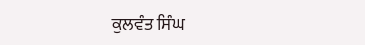ਕੁਲਵੰਤ ਸਿੰਘ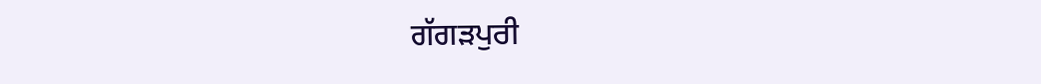ਗੱਗੜਪੁਰੀ